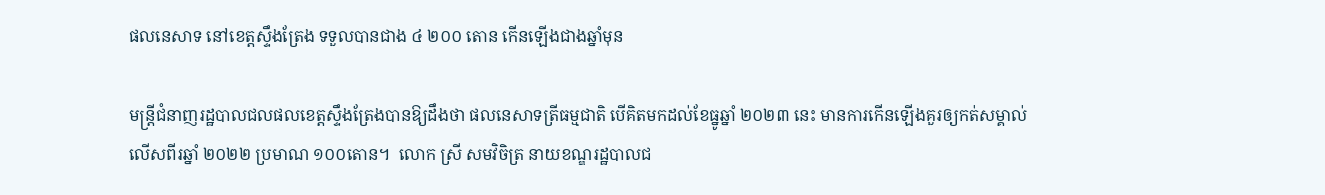ផលនេសាទ នៅខេត្តស្ទឹងត្រែង ទទួលបានជាង ៤ ២០០ តោន កើនឡើងជាងឆ្នាំមុន

មន្ត្រីជំនាញរដ្ឋបាលជលផលខេត្តស្ទឹងត្រែងបានឱ្យដឹងថា ផលនេសាទត្រីធម្មជាតិ បើគិតមកដល់ខែធ្នូឆ្នាំ ២០២៣ នេះ មានការកើនឡើងគួរឲ្យកត់សម្គាល់ លើសពីរឆ្នាំ ២០២២ ប្រមាណ ១០០តោន។  លោក ស្រី សមវិចិត្រ នាយខណ្ឌរដ្ឋបាលជ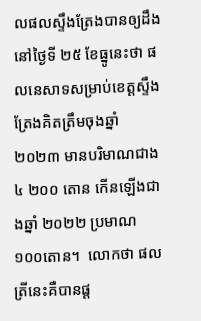លផលស្ទឹងត្រែងបានឲ្យដឹងនៅថ្ងៃទី ២៥ ខែធ្នូនេះថា ផលនេសាទសម្រាប់ខេត្តស្ទឹងត្រែងគិតត្រឹមចុងឆ្នាំ ២០២៣ មានបរិមាណជាង ៤ ២០០ តោន កើនឡើងជាងឆ្នាំ ២០២២ ប្រមាណ ១០០តោន។  លោកថា ផលត្រីនេះគឺបានផ្ដ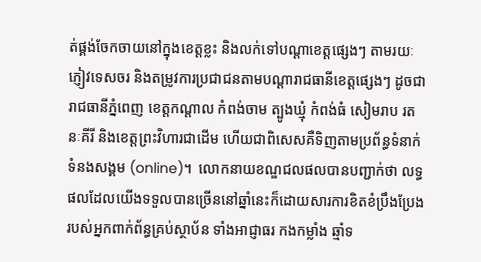ត់ផ្គង់ចែកចាយនៅក្នុងខេត្តខ្លះ និងលក់ទៅបណ្ដាខេត្តផ្សេងៗ តាមរយៈភ្ញៀវទេសចរ និងតម្រូវការប្រជាជនតាមបណ្ដារាជធានីខេត្តផ្សេងៗ ដូចជា រាជធានីភ្នំពេញ ខេត្តកណ្ដាល កំពង់ចាម ត្បូងឃ្មុំ កំពង់ធំ សៀមរាប រតនៈគីរី និងខេត្តព្រះវិហារជាដើម ហើយជាពិសេសគឺទិញតាមប្រព័ន្ធទំនាក់ទំនងសង្គម (online)។  លោកនាយខណ្ឌជលផលបានបញ្ជាក់ថា លទ្ធផលដែលយើងទទួលបានច្រើននៅឆ្នាំនេះក៏ដោយសារការខិតខំប្រឹងប្រែងរបស់អ្នកពាក់ព័ន្ធគ្រប់ស្ថាប័ន ទាំងអាជ្ញាធរ កងកម្លាំង ឆ្មាំទ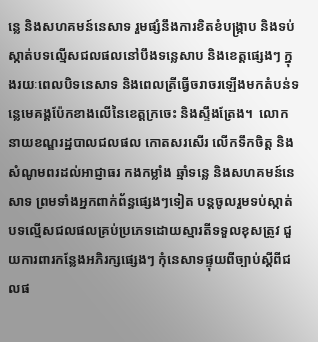ន្លេ និងសហគមន៍នេសាទ រួមផ្សំនឹងការខិតខំបង្ក្រាប និងទប់ស្កាត់បទល្មើសជលផលនៅបឹងទន្លេសាប និងខេត្តផ្សេងៗ ក្នុងរយៈពេលបិទនេសាទ និងពេលត្រីធ្វើចរាចរឡើងមកតំបន់ទន្លេមេគង្គប៉ែកខាងលើនៃខេត្តក្រចេះ និងស្ទឹងត្រែង។  លោកនាយខណ្ឌរដ្ឋបាលជលផល កោតសរសើរ លើកទឹកចិត្ត និងសំណូមពរដល់អាជ្ញាធរ កងកម្លាំង ឆ្មាំទន្លេ និងសហគមន៍នេសាទ ព្រមទាំងអ្នកពាក់ព័ន្ធផ្សេងៗទៀត បន្តចូលរួមទប់ស្កាត់បទល្មើសជលផលគ្រប់ប្រភេទដោយស្មារតីទទួលខុសត្រូវ ជួយការពារកន្លែងអភិរក្សផ្សេងៗ កុំនេសាទផ្ទុយពីច្បាប់ស្ដីពីជលផ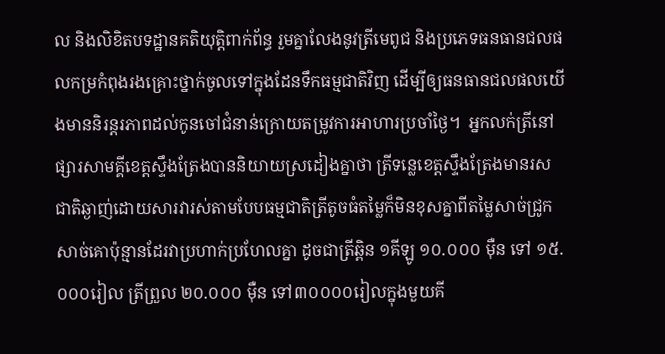ល និងលិខិតបទដ្ឋានគតិយុត្តិពាក់ព័ន្ធ រួមគ្នាលែងនូវត្រីមេពូជ និងប្រភេទធនធានជលផលកម្រកំពុងរងគ្រោះថ្នាក់ចូលទៅក្នុងដែនទឹកធម្មជាតិវិញ ដើម្បីឲ្យធនធានជលផលយើងមាននិរន្តរភាពដល់កូនចៅជំនាន់ក្រោយតម្រូវការអាហារប្រចាំថ្ងៃ។  អ្នកលក់ត្រីនៅផ្សារសាមគ្គីខេត្តស្ទឹងត្រែងបាននិយាយស្រដៀងគ្នាថា ត្រីទន្លេខេត្តស្ទឹងត្រែងមានរសជាតិឆ្ងាញ់ដោយសារវារស់តាមបែបធម្មជាតិត្រីតូចធំតម្លៃក៏មិនខុសគ្នាពីតម្លៃសាច់ជ្រូក សាច់គោប៉ុន្មានដែរវាប្រហាក់ប្រហែលគ្នា ដូចជាត្រីឆ្ពិន ១គីឡូ ១០.០០០ ម៉ឺន ទៅ ១៥.០០០រៀល ត្រីព្រួល ២០.០០០ ម៉ឺន ទៅ៣០០០០រៀលក្នុងមួយគី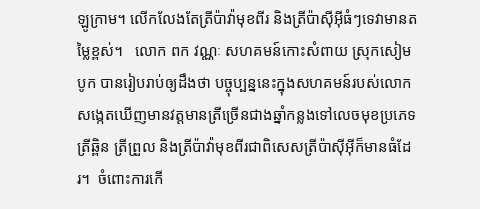ឡូក្រាម។ លើកលែងតែត្រីប៉ាវ៉ាមុខពីរ និងត្រីប៉ាសុីអ៊ីធំៗទេវាមានតម្លៃខ្ពស់។   លោក ពក វណ្ណៈ សហគមន៍កោះសំពាយ ស្រុកសៀមបូក បានរៀបរាប់ឲ្យដឹងថា បច្ចុប្បន្ននេះក្នុងសហគមន៍របស់លោកសង្កេតឃើញមានវត្តមានត្រីច្រើនជាងឆ្នាំកន្លងទៅលេចមុខប្រភេទត្រីឆ្ពិន ត្រីព្រួល និងត្រីប៉ាវ៉ាមុខពីរជាពិសេសត្រីប៉ាស៊ីអ៊ីក៏មានធំដែរ។  ចំពោះការកើ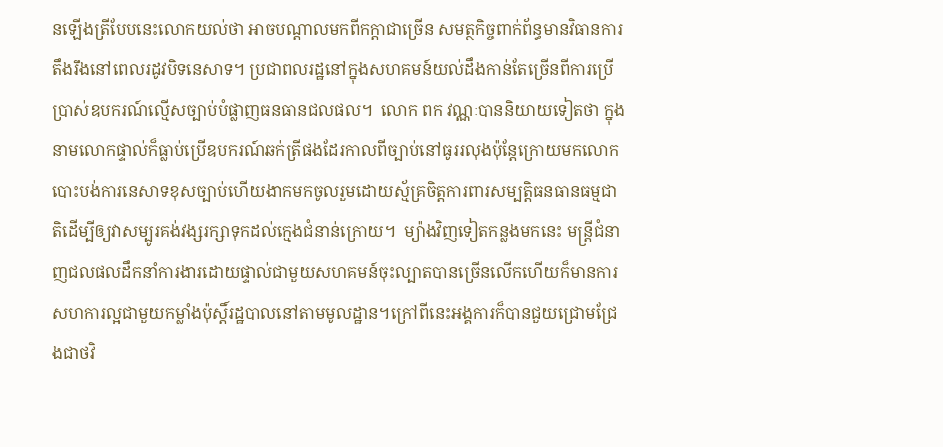នឡើងត្រីបែបនេះលោកយល់ថា អាចបណ្ដាលមកពីកក្តាជាច្រើន សមត្ថកិច្ចពាក់ព័ន្ធមានវិធានការតឹងរឹងនៅពេលរដូវបិទនេសាទ។ ប្រជាពលរដ្ឋនៅក្នុងសហគមន៍យល់ដឹងកាន់តែច្រើនពីការប្រើប្រាស់ឧបករណ៍ល្មើសច្បាប់បំផ្លាញធនធានជលផល។  លោក ពក វណ្ណៈបាននិយាយទៀតថា ក្នុងនាមលោកផ្ទាល់ក៏ធ្លាប់ប្រើឧបករណ៍ឆក់ត្រីផងដែរកាលពីច្បាប់នៅធូររលុងប៉ុន្តែក្រោយមកលោកបោះបង់ការនេសាទខុសច្បាប់ហើយងាកមកចូលរួមដោយស្ម័គ្រចិត្តការពារសម្បត្តិធនធានធម្មជាតិដើម្បីឲ្យវាសម្បូរគង់វង្សរក្សាទុកដល់ក្មេងជំនាន់ក្រោយ។  ម្យ៉ាងវិញទៀតកន្លងមកនេះ មន្ត្រីជំនាញជលផលដឹកនាំការងារដោយផ្ទាល់ជាមួយសហគមន៍ចុះល្បាតបានច្រើនលើកហើយក៏មានការសហការល្អជាមួយកម្លាំងប៉ុស្តិ៍រដ្ឋបាលនៅតាមមូលដ្ឋាន។ក្រៅពីនេះអង្គការក៏បានជួយជ្រោមជ្រែងជាថវិ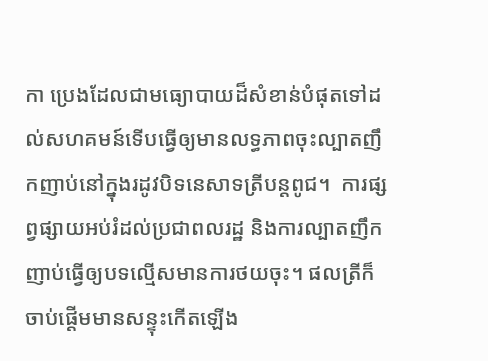កា ប្រេងដែលជាមធ្យោបាយដ៏សំខាន់បំផុតទៅដល់សហគមន៍ទើបធ្វើឲ្យមានលទ្ធភាពចុះល្បាតញឹកញាប់នៅក្នុងរដូវបិទនេសាទត្រីបន្តពូជ។  ការផ្សព្វផ្សាយអប់រំដល់ប្រជាពលរដ្ឋ និងការល្បាតញឹកញាប់ធ្វើឲ្យបទល្មើសមានការថយចុះ។ ផលត្រីក៏ចាប់ផ្ដើមមានសន្ទុះកើតឡើង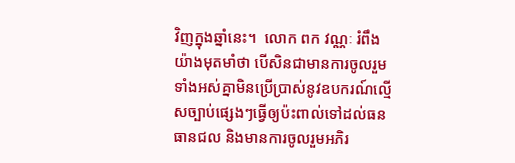វិញក្នុងឆ្នាំនេះ។  លោក ពក វណ្ណៈ រំពឹងយ៉ាងមុតមាំថា បើសិនជាមានការចូលរួមទាំងអស់គ្នាមិនប្រើប្រាស់នូវឧបករណ៍ល្មើសច្បាប់ផ្សេងៗធ្វើឲ្យប៉ះពាល់ទៅដល់ធនធានជល និងមានការចូលរួមអភិរ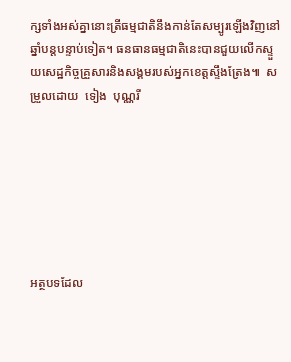ក្សទាំងអស់គ្នានោះត្រីធម្មជាតិនឹងកាន់តែសម្បូរឡើងវិញនៅឆ្នាំបន្តបន្ទាប់ទៀត។ ធនធានធម្មជាតិនេះបានជួយលើកស្ទួយសេដ្ឋកិច្ចគ្រួសារនិងសង្គមរបស់អ្នកខេត្តស្ទឹងត្រែង៕  សម្រួលដោយ  ទៀង  បុណ្ណរី







អត្ថបទដែល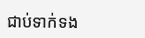ជាប់ទាក់ទង